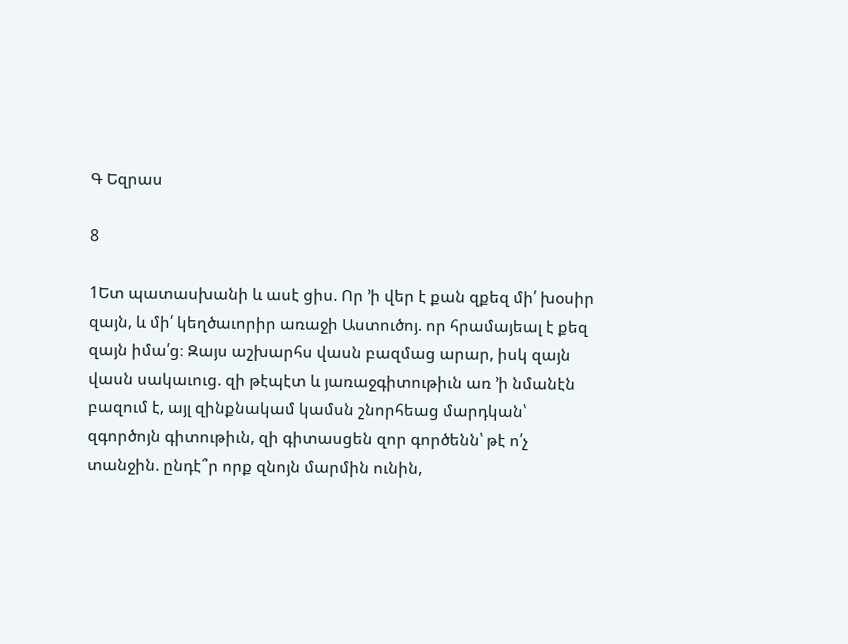Գ Եզրաս

8

1Ետ պատասխանի և ասէ ցիս. Որ ՚ի վեր է քան զքեզ մի՛ խօսիր զայն, և մի՛ կեղծաւորիր առաջի Աստուծոյ. որ հրամայեալ է քեզ զայն իմա՛ց։ Զայս աշխարհս վասն բազմաց արար, իսկ զայն վասն սակաւուց. զի թէպէտ և յառաջգիտութիւն առ ՚ի նմանէն բազում է, այլ զինքնակամ կամսն շնորհեաց մարդկան՝ զգործոյն գիտութիւն, զի գիտասցեն զոր գործենն՝ թէ ո՛չ տանջին. ընդէ՞ր որք զնոյն մարմին ունին,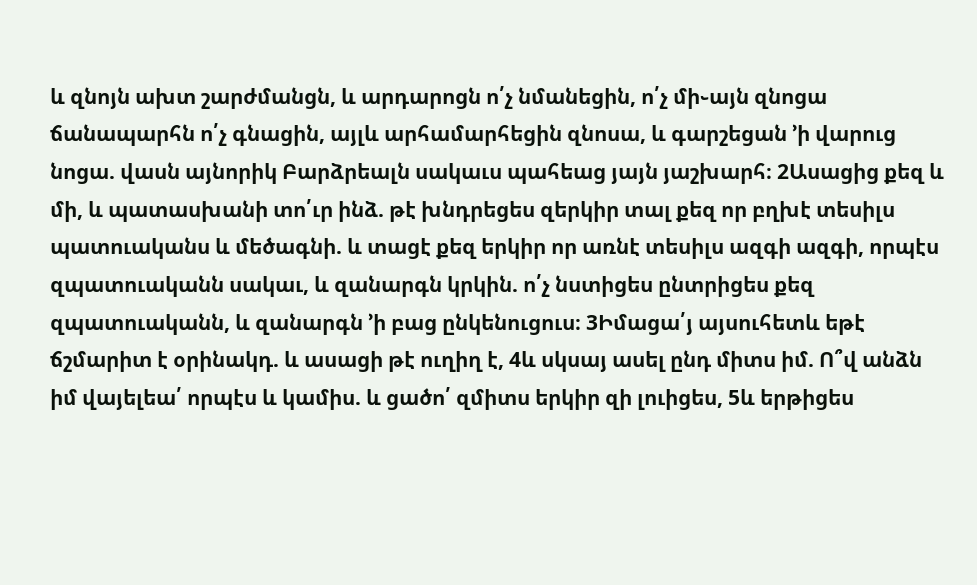և զնոյն ախտ շարժմանցն, և արդարոցն ո՛չ նմանեցին, ո՛չ մի֊այն զնոցա ճանապարհն ո՛չ գնացին, այլև արհամարհեցին զնոսա, և գարշեցան ՚ի վարուց նոցա. վասն այնորիկ Բարձրեալն սակաւս պահեաց յայն յաշխարհ։ 2Ասացից քեզ և մի, և պատասխանի տո՛ւր ինձ. թէ խնդրեցես զերկիր տալ քեզ որ բղխէ տեսիլս պատուականս և մեծագնի. և տացէ քեզ երկիր որ առնէ տեսիլս ազգի ազգի, որպէս զպատուականն սակաւ, և զանարգն կրկին. ո՛չ նստիցես ընտրիցես քեզ զպատուականն, և զանարգն ՚ի բաց ընկենուցուս։ 3Իմացա՛յ այսուհետև եթէ ճշմարիտ է օրինակդ. և ասացի թէ ուղիղ է, 4և սկսայ ասել ընդ միտս իմ. Ո՞վ անձն իմ վայելեա՛ որպէս և կամիս. և ցածո՛ զմիտս երկիր զի լուիցես, 5և երթիցես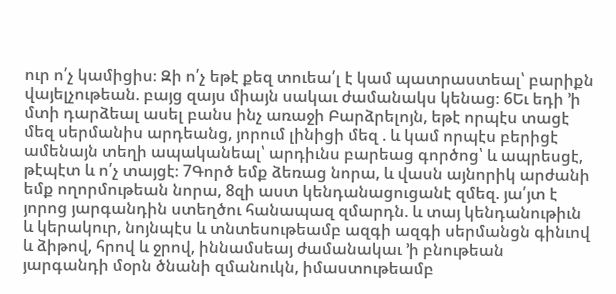ուր ո՛չ կամիցիս։ Զի ո՛չ եթէ քեզ տուեա՛լ է կամ պատրաստեալ՝ բարիքն վայելչութեան. բայց զայս միայն սակաւ ժամանակս կենաց։ 6Եւ եդի ՚ի մտի դարձեալ ասել բանս ինչ առաջի Բարձրելոյն, եթէ որպէս տացէ մեզ սերմանիս արդեանց, յորում լինիցի մեզ . և կամ որպէս բերիցէ ամենայն տեղի ապականեալ՝ արդիւնս բարեաց գործոց՝ և ապրեսցէ, թէպէտ և ո՛չ տայցէ։ 7Գործ եմք ձեռաց նորա, և վասն այնորիկ արժանի եմք ողորմութեան նորա, 8զի աստ կենդանացուցանէ զմեզ. յա՛յտ է յորոց յարգանդին ստեղծու հանապազ զմարդն. և տայ կենդանութիւն և կերակուր, նոյնպէս և տնտեսութեամբ ազգի ազգի սերմանցն գինւով և ձիթով, հրով և ջրով, իննամսեայ ժամանակաւ ՚ի բնութեան յարգանդի մօրն ծնանի զմանուկն, իմաստութեամբ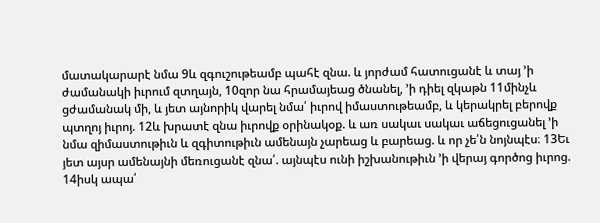մատակարարէ նմա 9և զգուշութեամբ պահէ զնա. և յորժամ հատուցանէ և տայ ՚ի ժամանակի իւրում զտղայն, 10զոր նա հրամայեաց ծնանել, ՚ի դիել զկաթն 11մինչև ցժամանակ մի, և յետ այնորիկ վարել նմա՛ իւրով իմաստութեամբ, և կերակրել բերովք պտղոյ իւրոյ. 12և խրատէ զնա իւրովք օրինակօք. և առ սակաւ սակաւ աճեցուցանել ՚ի նմա զիմաստութիւն և զգիտութիւն ամենայն չարեաց և բարեաց. և որ չե՛ն նոյնպէս։ 13Եւ յետ այսր ամենայնի մեռուցանէ զնա՛. այնպէս ունի իշխանութիւն ՚ի վերայ գործոց իւրոց. 14իսկ ապա՛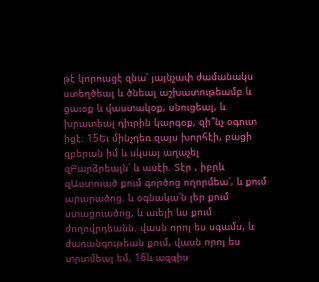թէ կորուսցէ զնա՛ յայնչափ ժամանակս ստեղծեալ և ծնեալ աշխատութեամբ և ցաւօք և վաստակօք, սնուցեալ, և խրատեալ դիւրին կարգօք, զի՞նչ օգուտ իցէ։ 15Եւ մինչդեռ զայս խորհէի, բացի զբերան իմ և սկսայ աղաչել զԲարձրեալն՝ և ասէի. Տէր , իբրև զԱստուած քում գործոց ողորմեա՛, և քում արարածոց. և օգնակա՛ն լեր քում ստացուածոց, և աւելի ևս քում ժողովրդեանն. վասն որոյ ես սգամս, և ժառանգութեան քում, վասն որոյ ես տրտմեալ եմ, 16և ազգիս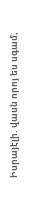Իսրայէլի. վասն որոյ ես սգամ,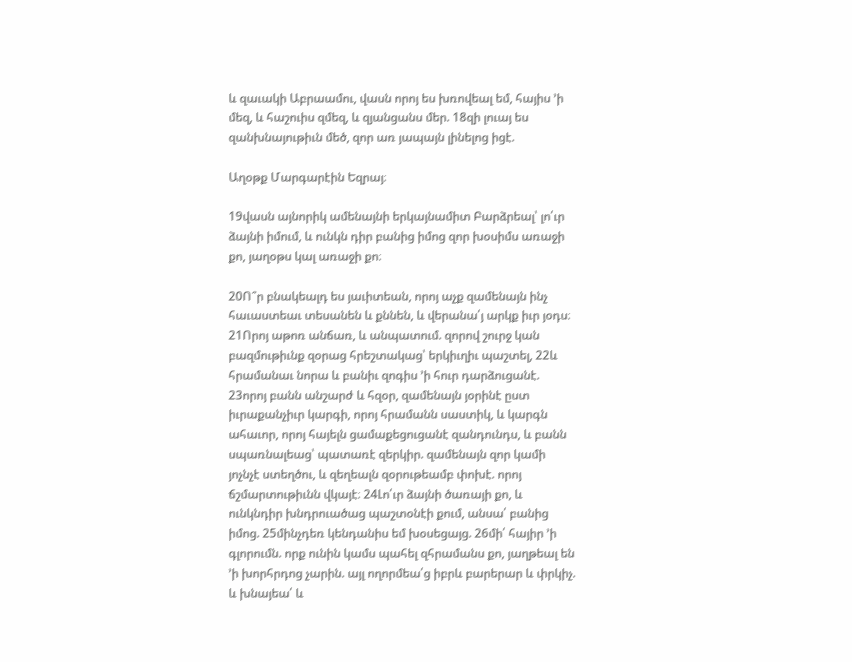և զաւակի Աբրաամու, վասն որոյ ես խռովեալ եմ, հայիս ՚ի մեզ, և հաշուիս զմեզ, և զյանցանս մեր. 18զի լուայ ես զանխնայութիւն մեծ, զոր առ յապայն լինելոց իցէ.

Աղօթք Մարգարէին Եզրայ։

19վասն այնորիկ ամենայնի երկայնամիտ Բարձրեալ՝ լո՛ւր ձայնի իմում, և ունկն դիր բանից իմոց զոր խօսիմս առաջի քո, յաղօթս կալ առաջի քո։

20Ո՞ր բնակեալդ ես յաւիտեան, որոյ աչք զամենայն ինչ հաւաստեաւ տեսանեն և քննեն, և վերանա՛յ արկք իւր յօդս։ 21Որոյ աթոռ անճառ, և անպատում. զորով շուրջ կան բազմութիւնք զօրաց հրեշտակաց՝ երկիւղիւ պաշտել, 22և հրամանաւ նորա և բանիւ զոգիս ՚ի հուր դարձուցանէ. 23որոյ բանն անշարժ և հզօր, զամենայն յօրինէ ըստ իւրաքանչիւր կարգի, որոյ հրամանն սաստիկ, և կարգն ահաւոր, որոյ հայելն ցամաքեցուցանէ զանդունդս, և բանն սպառնալեաց՝ պատառէ զերկիր. զամենայն զոր կամի յոչնչէ ստեղծու, և զեղեալն զօրութեամբ փոխէ. որոյ ճշմարտութիւնն վկայէ։ 24Լո՛ւր ձայնի ծառայի քո, և ունկնդիր խնդրուածաց պաշտօնէի քում, անսա՛ բանից իմոց. 25մինչդեռ կենդանիս եմ խօսեցայց. 26մի՛ հայիր ՚ի գլորումն. որք ունին կամս պահել զհրամանս քո, յաղթեալ են ՚ի խորհրդոց չարին. այլ ողորմեա՛ց իբրև բարերար և փրկիչ. և խնայեա՛ և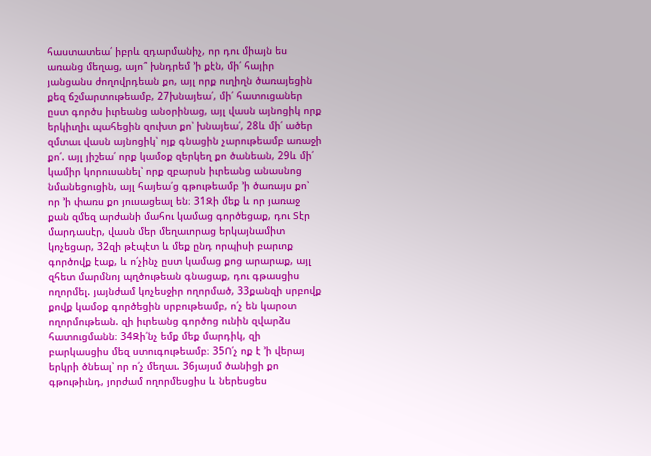հաստատեա՛ իբրև զդարմանիչ, որ դու միայն ես առանց մեղաց, այո՞ խնդրեմ ՚ի քէն, մի՛ հայիր յանցանս ժողովրդեան քո, այլ որք ուղիղն ծառայեցին քեզ ճշմարտութեամբ, 27խնայեա՛, մի՛ հատուցաներ ըստ գործս իւրեանց անօրինաց, այլ վասն այնոցիկ որք երկիւղիւ պահեցին զուխտ քո՝ խնայեա՛, 28և մի՛ ածեր զմտաւ վասն այնոցիկ՝ ոյք գնացին չարութեամբ առաջի քո՛. այլ յիշեա՛ որք կամօք զերկեղ քո ծանեան, 29և մի՛ կամիր կորուսանել՝ որք զբարսն իւրեանց անասնոց նմանեցուցին, այլ հայեա՛ց գթութեամբ ՚ի ծառայս քո՝ որ ՚ի փառս քո յուսացեալ են։ 31Զի մեք և որ յառաջ քան զմեզ արժանի մահու կամաց գործեցաք, դու Տէր մարդասէր, վասն մեր մեղաւորաց երկայնամիտ կոչեցար, 32զի թէպէտ և մեք ընդ որպիսի բարւոք գործովք էաք, և ո՛չինչ ըստ կամաց քոց արարաք, այլ զհետ մարմնոյ պղծութեան գնացաք, դու գթասցիս ողորմել. յայնժամ կոչեսջիր ողորմած, 33քանզի սրբովք քովք կամօք գործեցին սրբութեամբ, ո՛չ են կարօտ ողորմութեան. զի իւրեանց գործոց ունին զվարձս հատուցմանն։ 34Զի՛նչ եմք մեք մարդիկ, զի բարկասցիս մեզ ստուգութեամբ։ 35Ո՛չ ոք է ՚ի վերայ երկրի ծնեալ՝ որ ո՛չ մեղաւ. 36յայսմ ծանիցի քո գթութիւնդ, յորժամ ողորմեսցիս և ներեսցես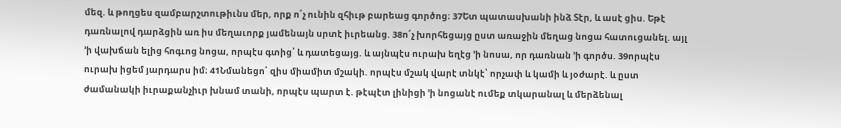մեզ. և թողցես զամբարշտութիւնս մեր, որք ո՛չ ունին զհիւթ բարեաց գործոց։ 37Ետ պատասխանի ինձ Տէր, և ասէ ցիս. Եթէ դառնալով դարձցին առ իս մեղաւորք յամենայն սրտէ իւրեանց. 38ո՛չ խորհեցայց ըստ առաջին մեղաց նոցա հատուցանել. այլ ՚ի վախճան ելից հոգւոց նոցա, որպէս գտից՝ և դատեցայց. և այնպէս ուրախ եղէց ՚ի նոսա, որ դառնան ՚ի գործս. 39որպէս ուրախ իցեմ յարդարս իմ։ 41Նմանեցո՛ զիս միամիտ մշակի. որպէս մշակ վարէ տնկէ՝ որչափ և կամի և յօժարէ. և ըստ ժամանակի իւրաքանչիւր խնամ տանի, որպէս պարտ է. թէպէտ լինիցի ՚ի նոցանէ ումեք տկարանալ և մերձենալ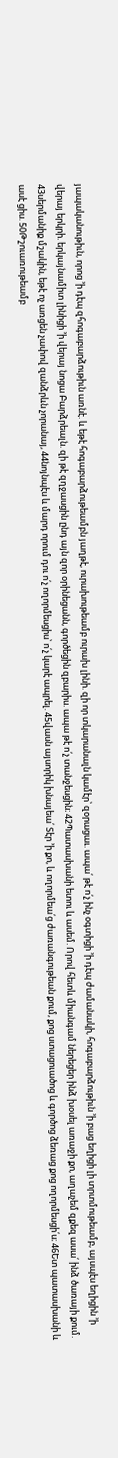յապականութիւն, որոց ՚ի դէպ զհոգաբարձութիւն առնէ. և եթէ հոգաբարձութեամբն յաղթէ, ուրախութեամբ ուրախ լինի. զի որ տկարանալն կամէր՝ զօրացաւ. ապա՛ թէ ո՛չ ինչ օգտիցի ՚ի դէպ ժամանակի, հոգաբարձութիւն ՚ի բաց եղիցի լի տրտմութեամբ, այսպէս եղիցին ՚ի վերայ երկրի. երկայնամիտ լինիցի ՚ի վերայ նոցա Բարձրեալն. զի թէ զղջասցին ընդ այն զոր օրինեցանն, գործեցին զբարիս. ապա թէ ո՛չ տանջեսցին։ 42Պատասխանի ետու և ասեմ. Որով հետև միանգամ ներեցեր ինձ խօսել առաջի քո, աղաչեմ զքեզ ասա՛ ինձ ծառայի քում. 43սերմանիք մշակին, եթէ ոչ առցեն չափով զանձրևն չորանայ, 44նոյնպէս և մարդ որում դու ո՛չ ողորմեսցիս՝ ո՛չ կարէ ապրել. 45վասն այսորիկ խնայեա՛ Տէր ՚ի քո, և ողորմեա՛ց ժառանգութեան քում, քոց ստացուածոց և գործոց ձեռաց քոց ողորմեսցի՛ս։ 46Ետ պատասխանի և ասէ ցիս. 50Թշուառութեամբ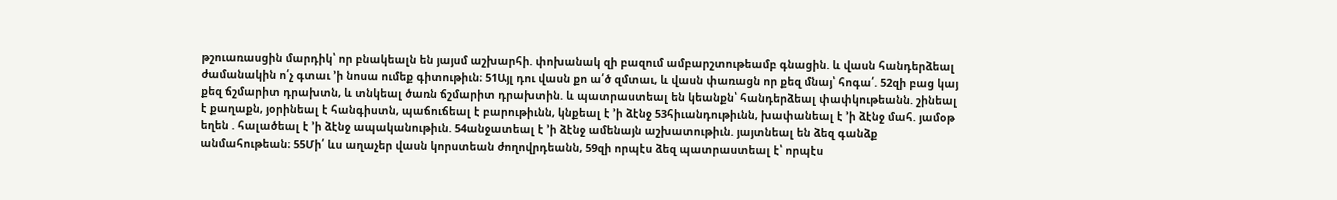թշուառասցին մարդիկ՝ որ բնակեալն են յայսմ աշխարհի. փոխանակ զի բազում ամբարշտութեամբ գնացին. և վասն հանդերձեալ ժամանակին ո՛չ գտաւ ՚ի նոսա ումեք գիտութիւն։ 51Այլ դու վասն քո ա՛ծ զմտաւ, և վասն փառացն որ քեզ մնայ՝ հոգա՛. 52զի բաց կայ քեզ ճշմարիտ դրախտն, և տնկեալ ծառն ճշմարիտ դրախտին. և պատրաստեալ են կեանքն՝ հանդերձեալ փափկութեանն. շինեալ է քաղաքն, յօրինեալ է հանգիստն, պաճուճեալ է բարութիւնն, կնքեալ է ՚ի ձէնջ 53հիւանդութիւնն, խափանեալ է ՚ի ձէնջ մահ. յամօթ եղեն . հալածեալ է ՚ի ձէնջ ապականութիւն. 54անջատեալ է ՚ի ձէնջ ամենայն աշխատութիւն. յայտնեալ են ձեզ գանձք անմահութեան։ 55Մի՛ ևս աղաչեր վասն կորստեան ժողովրդեանն, 59զի որպէս ձեզ պատրաստեալ է՝ որպէս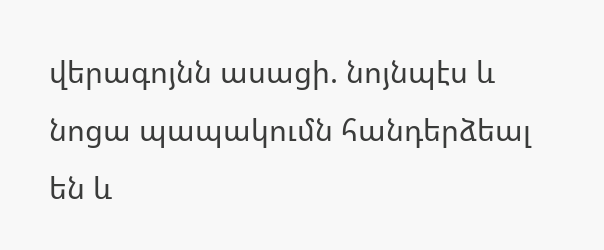վերագոյնն ասացի. նոյնպէս և նոցա պապակումն հանդերձեալ են և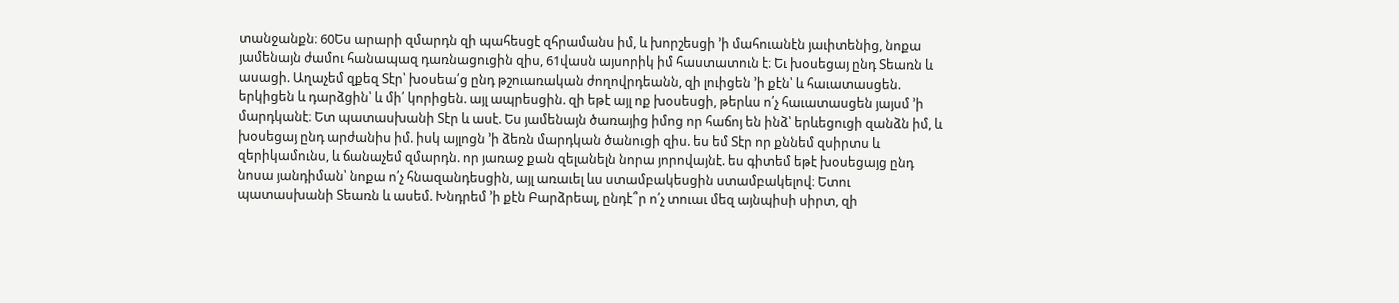տանջանքն։ 60Ես արարի զմարդն զի պահեսցէ զհրամանս իմ, և խորշեսցի ՚ի մահուանէն յաւիտենից, նոքա յամենայն ժամու հանապազ դառնացուցին զիս, 61վասն այսորիկ իմ հաստատուն է։ Եւ խօսեցայ ընդ Տեառն և ասացի. Աղաչեմ զքեզ Տէր՝ խօսեա՛ց ընդ թշուառական ժողովրդեանն, զի լուիցեն ՚ի քէն՝ և հաւատասցեն. երկիցեն և դարձցին՝ և մի՛ կորիցեն. այլ ապրեսցին. զի եթէ այլ ոք խօսեսցի, թերևս ո՛չ հաւատասցեն յայսմ ՚ի մարդկանէ։ Ետ պատասխանի Տէր և ասէ. Ես յամենայն ծառայից իմոց որ հաճոյ են ինձ՝ երևեցուցի զանձն իմ, և խօսեցայ ընդ արժանիս իմ. իսկ այլոցն ՚ի ձեռն մարդկան ծանուցի զիս. ես եմ Տէր որ քննեմ զսիրտս և զերիկամունս, և ճանաչեմ զմարդն. որ յառաջ քան զելանելն նորա յորովայնէ. ես գիտեմ եթէ խօսեցայց ընդ նոսա յանդիման՝ նոքա ո՛չ հնազանդեսցին, այլ առաւել ևս ստամբակեսցին ստամբակելով։ Ետու պատասխանի Տեառն և ասեմ. Խնդրեմ ՚ի քէն Բարձրեալ, ընդէ՞ր ո՛չ տուաւ մեզ այնպիսի սիրտ, զի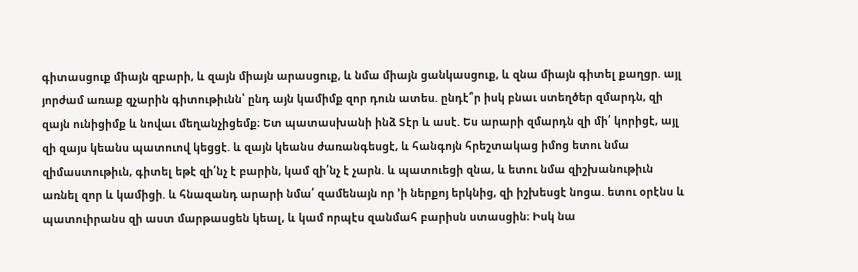գիտասցուք միայն զբարի, և զայն միայն արասցուք, և նմա միայն ցանկասցուք, և զնա միայն գիտել քաղցր. այլ յորժամ առաք զչարին գիտութիւնն՝ ընդ այն կամիմք զոր դուն ատես. ընդէ՞ր իսկ բնաւ ստեղծեր զմարդն, զի զայն ունիցիմք և նովաւ մեղանչիցեմք։ Ետ պատասխանի ինձ Տէր և ասէ. Ես արարի զմարդն զի մի՛ կորիցէ, այլ զի զայս կեանս պատուով կեցցէ. և զայն կեանս ժառանգեսցէ, և հանգոյն հրեշտակաց իմոց ետու նմա զիմաստութիւն, գիտել եթէ զի՛նչ է բարին, կամ զի՛նչ է չարն. և պատուեցի զնա, և ետու նմա զիշխանութիւն առնել զոր և կամիցի. և հնազանդ արարի նմա՛ զամենայն որ ՚ի ներքոյ երկնից, զի իշխեսցէ նոցա. ետու օրէնս և պատուիրանս զի աստ մարթասցեն կեալ, և կամ որպէս զանմահ բարիսն ստասցին։ Իսկ նա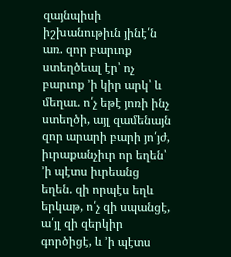զայնպիսի իշխանութիւն յինէ՛ն առ. զոր բարւոք ստեղծեալ էր՝ ոչ բարւոք ՚ի կիր արկ՝ և մեղաւ. ո՛չ եթէ յոռի ինչ ստեղծի, այլ զամենայն զոր արարի բարի յո՛յժ, իւրաքանչիւր որ եղեն՝ ՚ի պէտս իւրեանց եղեն. զի որպէս եղև երկաթ, ո՛չ զի սպանցէ, ա՛յլ զի զերկիր գործիցէ, և ՚ի պէտս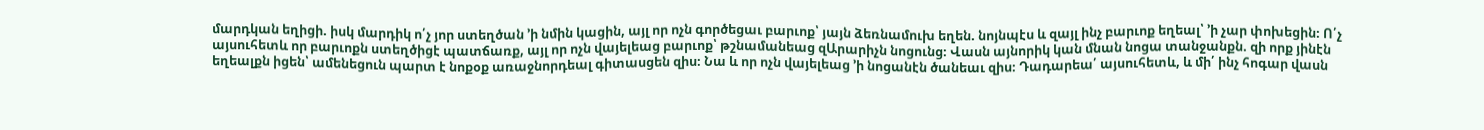մարդկան եղիցի. իսկ մարդիկ ո՛չ յոր ստեղծան ՚ի նմին կացին, այլ որ ոչն գործեցաւ բարւոք՝ յայն ձեռնամուխ եղեն. նոյնպէս և զայլ ինչ բարւոք եղեալ՝ ՚ի չար փոխեցին։ Ո՛չ այսուհետև որ բարւոքն ստեղծիցէ պատճառք, այլ որ ոչն վայելեաց բարւոք՝ թշնամանեաց զԱրարիչն նոցունց։ Վասն այնորիկ կան մնան նոցա տանջանքն. զի որք յինէն եղեալքն իցեն՝ ամենեցուն պարտ է նոքօք առաջնորդեալ գիտասցեն զիս։ Նա և որ ոչն վայելեաց ՚ի նոցանէն ծանեաւ զիս։ Դադարեա՛ այսուհետև, և մի՛ ինչ հոգար վասն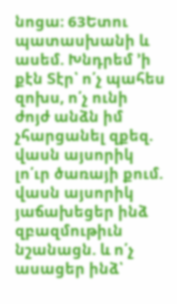նոցա։ 63Ետու պատասխանի և ասեմ. Խնդրեմ ՚ի քէն Տէր՝ ո՛չ պահես զոխս, ո՛չ ունի ժոյժ անձն իմ չհարցանել զքեզ. վասն այսորիկ լո՛ւր ծառայի քում. վասն այսորիկ յաճախեցեր ինձ զբազմութիւն նշանացն. և ո՛չ ասացեր ինձ՝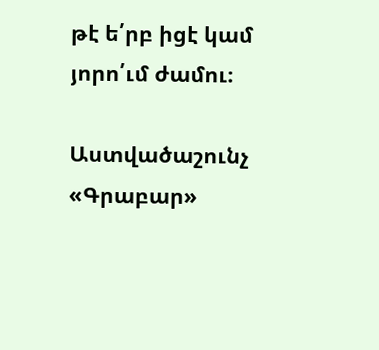թէ ե՛րբ իցէ կամ յորո՛ւմ ժամու։

Աստվածաշունչ «Գրաբար»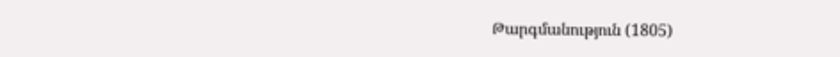Թարգմանություն (1805)